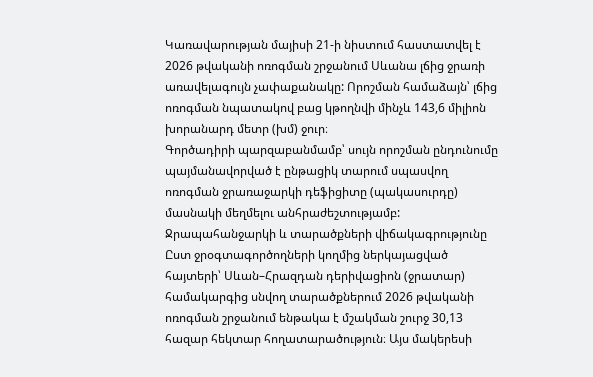Կառավարության մայիսի 21-ի նիստում հաստատվել է 2026 թվականի ոռոգման շրջանում Սևանա լճից ջրառի առավելագույն չափաքանակը: Որոշման համաձայն՝ լճից ոռոգման նպատակով բաց կթողնվի մինչև 143,6 միլիոն խորանարդ մետր (խմ) ջուր։
Գործադիրի պարզաբանմամբ՝ սույն որոշման ընդունումը պայմանավորված է ընթացիկ տարում սպասվող ոռոգման ջրառաջարկի դեֆիցիտը (պակասուրդը) մասնակի մեղմելու անհրաժեշտությամբ:
Ջրապահանջարկի և տարածքների վիճակագրությունը
Ըստ ջրօգտագործողների կողմից ներկայացված հայտերի՝ Սևան–Հրազդան դերիվացիոն (ջրատար) համակարգից սնվող տարածքներում 2026 թվականի ոռոգման շրջանում ենթակա է մշակման շուրջ 30,13 հազար հեկտար հողատարածություն։ Այս մակերեսի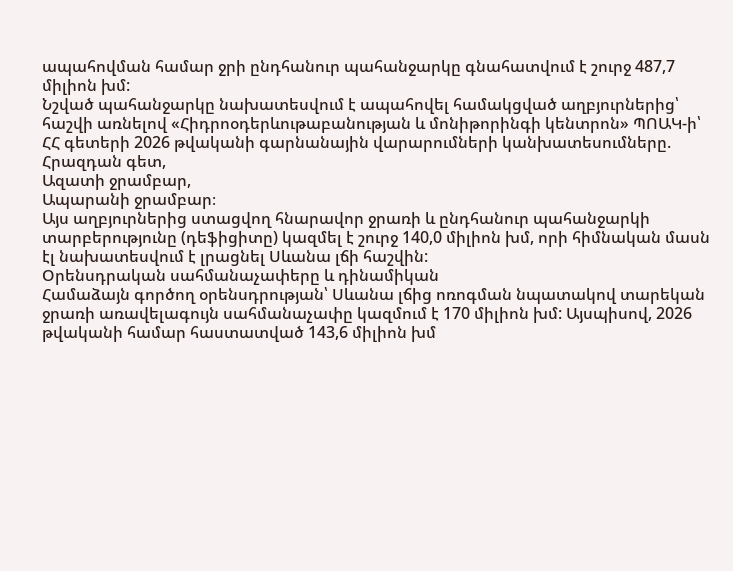ապահովման համար ջրի ընդհանուր պահանջարկը գնահատվում է շուրջ 487,7 միլիոն խմ:
Նշված պահանջարկը նախատեսվում է ապահովել համակցված աղբյուրներից՝ հաշվի առնելով «Հիդրոօդերևութաբանության և մոնիթորինգի կենտրոն» ՊՈԱԿ-ի՝ ՀՀ գետերի 2026 թվականի գարնանային վարարումների կանխատեսումները.
Հրազդան գետ,
Ազատի ջրամբար,
Ապարանի ջրամբար։
Այս աղբյուրներից ստացվող հնարավոր ջրառի և ընդհանուր պահանջարկի տարբերությունը (դեֆիցիտը) կազմել է շուրջ 140,0 միլիոն խմ, որի հիմնական մասն էլ նախատեսվում է լրացնել Սևանա լճի հաշվին:
Օրենսդրական սահմանաչափերը և դինամիկան
Համաձայն գործող օրենսդրության՝ Սևանա լճից ոռոգման նպատակով տարեկան ջրառի առավելագույն սահմանաչափը կազմում է 170 միլիոն խմ: Այսպիսով, 2026 թվականի համար հաստատված 143,6 միլիոն խմ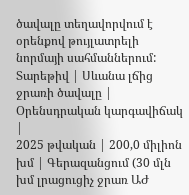ծավալը տեղավորվում է օրենքով թույլատրելի նորմայի սահմաններում:
Տարեթիվ | Սևանա լճից ջրառի ծավալը | Օրենսդրական կարգավիճակ |
2025 թվական | 200,0 միլիոն խմ | Գերազանցում (30 մլն խմ լրացուցիչ ջրառ ԱԺ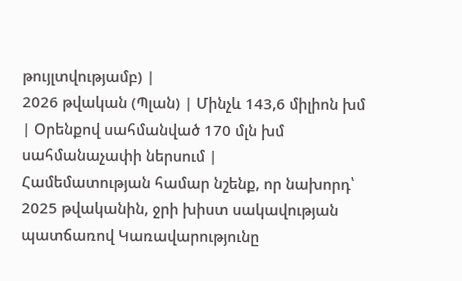թույլտվությամբ) |
2026 թվական (Պլան) | Մինչև 143,6 միլիոն խմ | Օրենքով սահմանված 170 մլն խմ սահմանաչափի ներսում |
Համեմատության համար նշենք, որ նախորդ՝ 2025 թվականին, ջրի խիստ սակավության պատճառով Կառավարությունը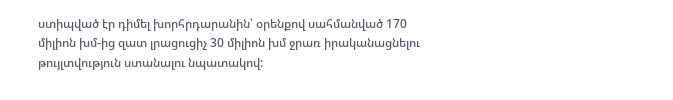ստիպված էր դիմել խորհրդարանին՝ օրենքով սահմանված 170 միլիոն խմ-ից զատ լրացուցիչ 30 միլիոն խմ ջրառ իրականացնելու թույլտվություն ստանալու նպատակով: